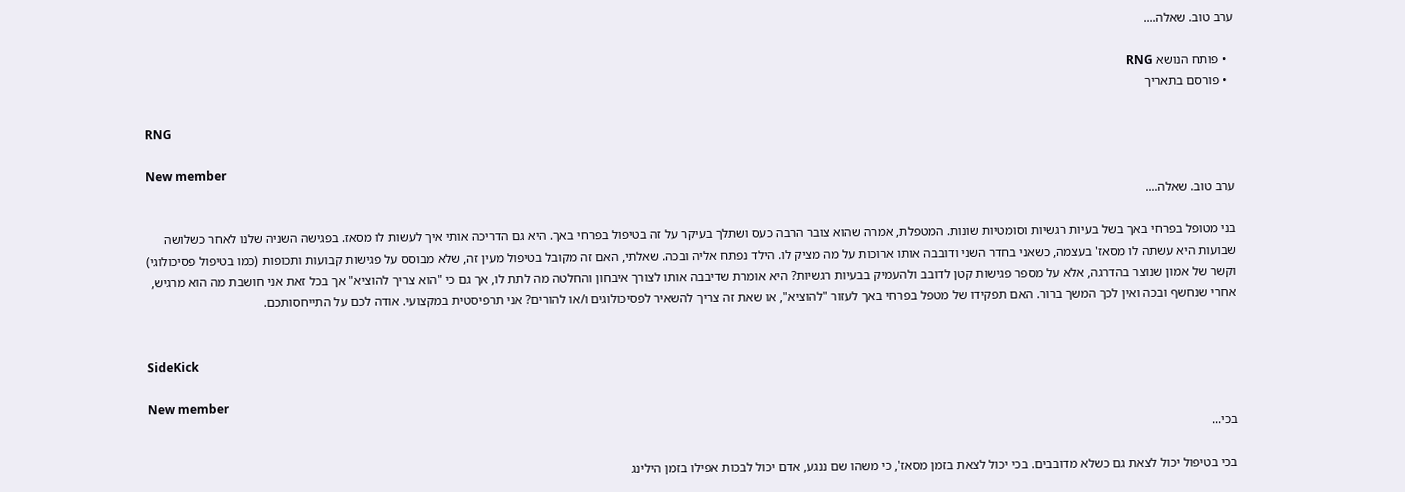ערב טוב. שאלה....

  • פותח הנושא RNG
  • פורסם בתאריך

RNG

New member
ערב טוב. שאלה....

בני מטופל בפרחי באך בשל בעיות רגשיות וסומטיות שונות. המטפלת, אמרה שהוא צובר הרבה כעס ושתלך בעיקר על זה בטיפול בפרחי באך. היא גם הדריכה אותי איך לעשות לו מסאז. בפגישה השניה שלנו לאחר כשלושה שבועות היא עשתה לו מסאז' בעצמה, כשאני בחדר השני ודובבה אותו ארוכות על מה מציק לו. הילד נפתח אליה ובכה. שאלתי, האם זה מקובל בטיפול מעין זה, שלא מבוסס על פגישות קבועות ותכופות (כמו בטיפול פסיכולוגי) וקשר של אמון שנוצר בהדרגה, אלא על מספר פגישות קטן לדובב ולהעמיק בבעיות רגשיות? היא אומרת שדיבבה אותו לצורך איבחון והחלטה מה לתת לו, אך גם כי "הוא צריך להוציא" אך בכל זאת אני חושבת מה הוא מרגיש, אחרי שנחשף ובכה ואין לכך המשך ברור. האם תפקידו של מטפל בפרחי באך לעזור "להוציא", או שאת זה צריך להשאיר לפסיכולוגים ו/או להורים? אני תרפיסטית במקצועי. אודה לכם על התייחסותכם.


SideKick

New member
בכי...

בכי בטיפול יכול לצאת גם כשלא מדובבים. בכי יכול לצאת בזמן מסאז', כי משהו שם ננגע, אדם יכול לבכות אפילו בזמן הילינג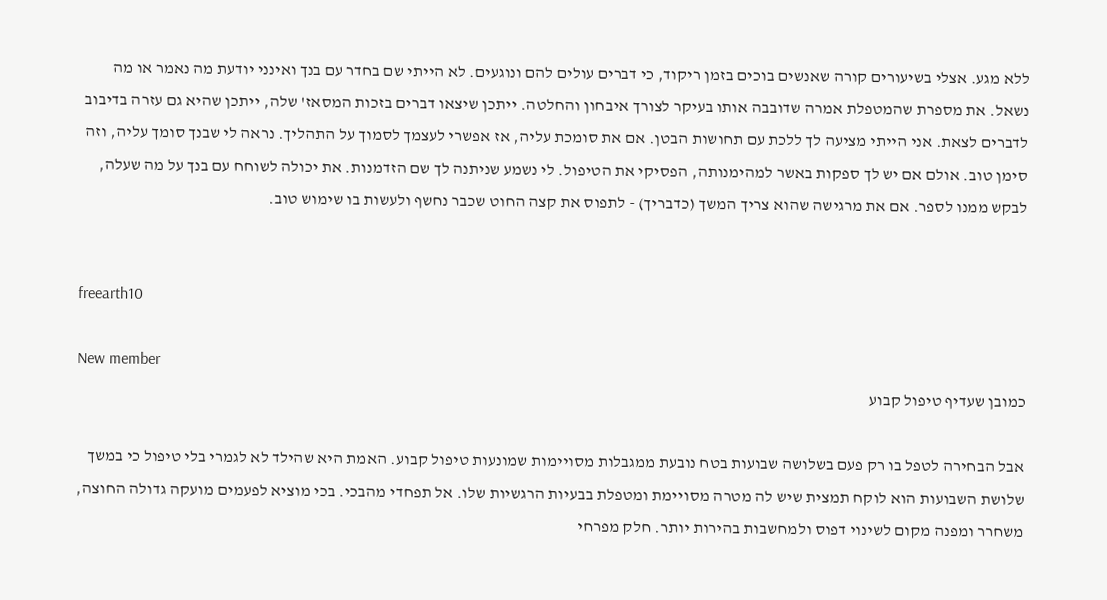ללא מגע. אצלי בשיעורים קורה שאנשים בוכים בזמן ריקוד, כי דברים עולים להם ונוגעים. לא הייתי שם בחדר עם בנך ואינני יודעת מה נאמר או מה נשאל. את מספרת שהמטפלת אמרה שדובבה אותו בעיקר לצורך איבחון והחלטה. ייתכן שיצאו דברים בזכות המסאז' שלה, ייתכן שהיא גם עזרה בדיבוב לדברים לצאת. אני הייתי מציעה לך ללכת עם תחושות הבטן. אם את סומכת עליה, אז אפשרי לעצמך לסמוך על התהליך. נראה לי שבנך סומך עליה, וזה סימן טוב. אולם אם יש לך ספקות באשר למהימנותה, הפסיקי את הטיפול. לי נשמע שניתנה לך שם הזדמנות. את יכולה לשוחח עם בנך על מה שעלה, לבקש ממנו לספר. אם את מרגישה שהוא צריך המשך (כדבריך) - לתפוס את קצה החוט שכבר נחשף ולעשות בו שימוש טוב.


freearth10

New member
כמובן שעדיף טיפול קבוע

אבל הבחירה לטפל בו רק פעם בשלושה שבועות בטח נובעת ממגבלות מסויימות שמונעות טיפול קבוע. האמת היא שהילד לא לגמרי בלי טיפול כי במשך שלושת השבועות הוא לוקח תמצית שיש לה מטרה מסויימת ומטפלת בבעיות הרגשיות שלו. אל תפחדי מהבכי. בכי מוציא לפעמים מועקה גדולה החוצה, משחרר ומפנה מקום לשינוי דפוס ולמחשבות בהירות יותר. חלק מפרחי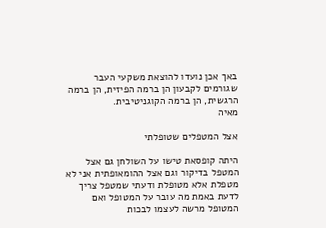באך אכן נועדו להוצאת משקעי העבר שגורמים לקבעון הן ברמה הפיזית, הן ברמה הרגשית, הן ברמה הקוגניטיבית.
מאיה

אצל המטפלים שטופלתי

היתה קופסאת טישו על השולחן גם אצל המטפל בדיקור וגם אצל ההומאופתית אני לא מטפלת אלא מטופלת ודעתי שמטפל צריך לדעת באמת מה עובר על המטופל ואם המטופל מרשה לעצמו לבכות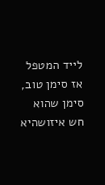לייד המטפל אז סימן טוב, סימן שהוא חש איזושהיא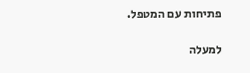פתיחות עם המטפל.

למעלה